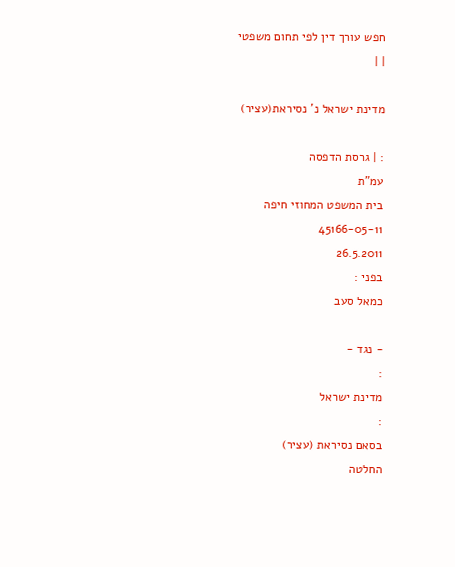חפש עורך דין לפי תחום משפטי
| |

מדינת ישראל נ' נסיראת(עציר)

: | גרסת הדפסה
עמ"ת
בית המשפט המחוזי חיפה
45166-05-11
26.5.2011
בפני :
כמאל סעב

- נגד -
:
מדינת ישראל
:
בסאם נסיראת (עציר)
החלטה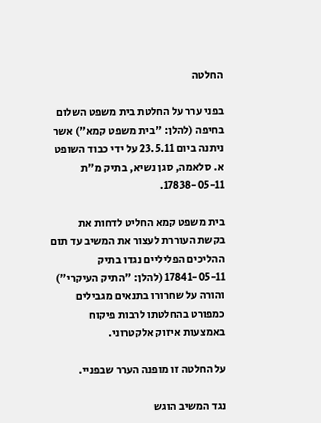החלטה

בפני ערר על החלטת בית משפט השלום בחיפה (להלן: "בית משפט קמא") אשר ניתנה ביום 23.5.11 על ידי כבוד השופט א. סלאמה, סגן נשיא, בתיק מ"ת 17838-05-11.

בית משפט קמא החליט לדחות את בקשת העוררת לעצור את המשיב עד תום ההליכים הפליליים נגדו בתיק 17841-05-11 (להלן: "התיק העיקרי") והורה על שחרורו בתנאים מגבילים כמפורט בהחלטתו לרבות פיקוח באמצעות איזוק אלקטרוני.

על החלטה זו מופנה הערר שבפניי.

נגד המשיב הוגש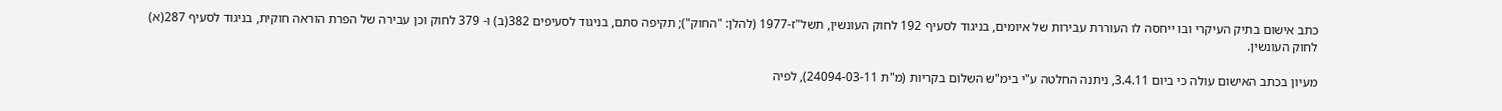כתב אישום בתיק העיקרי ובו ייחסה לו העוררת עבירות של איומים, בניגוד לסעיף 192 לחוק העונשין, תשל"ז-1977 (להלן: "החוק"); תקיפה סתם, בניגוד לסעיפים 382(ב) ו- 379 לחוק וכן עבירה של הפרת הוראה חוקית, בניגוד לסעיף 287(א) לחוק העונשין.

מעיון בכתב האישום עולה כי ביום 3.4.11, ניתנה החלטה ע"י בימ"ש השלום בקריות (מ"ת 24094-03-11), לפיה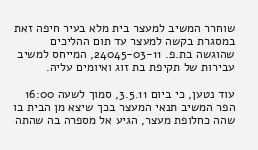שוחרר המשיב למעצר בית מלא בעיר חיפה זאת במסגרת בקשה למעצר עד תום ההליכים שהוגשה בת.פ. 24045-03-11, המייחס למשיב עבירות של תקיפת בת זוג ואיומים עליה.

עוד נטען, כי ביום 3.5.11, סמוך לשעה 16:00 הפר המשיב תנאי המעצר בכך שיצא מן הבית בו שהה כחלופת מעצר, הגיע אל מספרה בה שהתה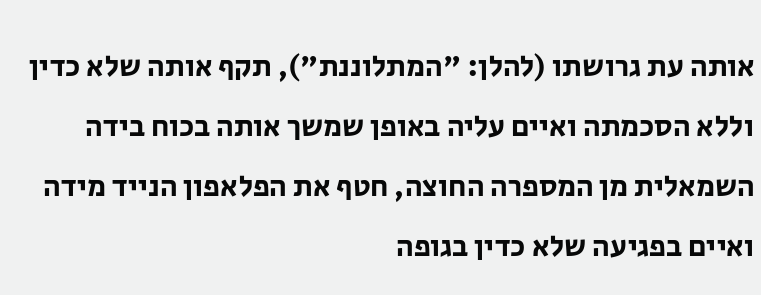אותה עת גרושתו (להלן: "המתלוננת"), תקף אותה שלא כדין וללא הסכמתה ואיים עליה באופן שמשך אותה בכוח בידה השמאלית מן המספרה החוצה, חטף את הפלאפון הנייד מידה ואיים בפגיעה שלא כדין בגופה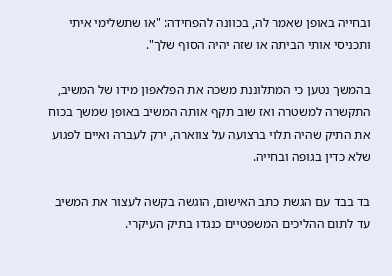ובחייה באופן שאמר לה, בכוונה להפחידה: "או שתשלימי איתי ותכניסי אותי הביתה או שזה יהיה הסוף שלך".

בהמשך נטען כי המתלוננת משכה את הפלאפון מידו של המשיב, התקשרה למשטרה ואז שוב תקף אותה המשיב באופן שמשך בכוח את התיק שהיה תלוי ברצועה על צווארה, ירק לעברה ואיים לפגוע שלא כדין בגופה ובחייה.

בד בבד עם הגשת כתב האישום, הוגשה בקשה לעצור את המשיב עד לתום ההליכים המשפטיים כנגדו בתיק העיקרי.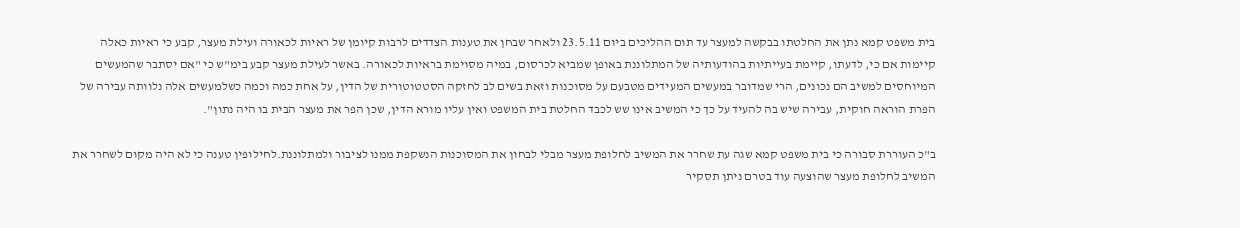בית משפט קמא נתן את החלטתו בבקשה למעצר עד תום ההליכים ביום 23.5.11 ולאחר שבחן את טענות הצדדים לרבות קיומן של ראיות לכאורה ועילת מעצר, קבע כי ראיות כאלה קיימות אם כי, לדעתו, קיימת בעייתיות בהודעותיה של המתלוננת באופן שמביא לכרסום, במיה מסוימת בראיות לכאורה. באשר לעילת מעצר קבע בימ"ש כי "אם יסתבר שהמעשים המיוחסים למשיב הם נכונים, הרי שמדובר במעשים המעידים מטבעם על מסוכנות וזאת בשים לב לחזקה הסטטוטורית של הדין, על אחת כמה וכמה כשלמעשים אלה נלוותה עבירה של הפרת הוראה חוקית, עבירה שיש בה להעיד על כך כי המשיב אינו שש לכבד החלטת בית המשפט ואין עליו מורא הדין, שכן הפר את מעצר הבית בו היה נתון".

ב"כ העוררת סבורה כי בית משפט קמא שגה עת שחרר את המשיב לחלופת מעצר מבלי לבחון את המסוכנות הנשקפת ממנו לציבור ולמתלוננת.לחילופין טענה כי לא היה מקום לשחרר את המשיב לחלופת מעצר שהוצעה עוד בטרם ניתן תסקיר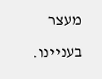מעצר בעניינו.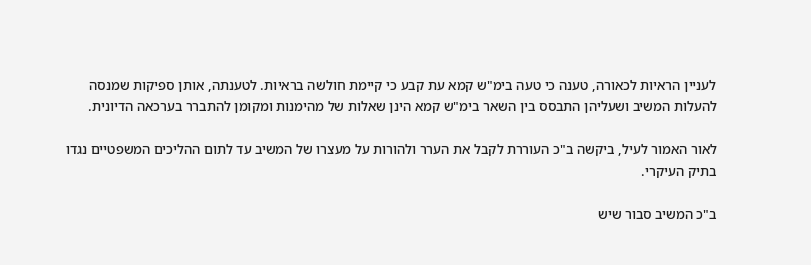לעניין הראיות לכאורה, טענה כי טעה בימ"ש קמא עת קבע כי קיימת חולשה בראיות. לטענתה, אותן ספיקות שמנסה להעלות המשיב ושעליהן התבסס בין השאר בימ"ש קמא הינן שאלות של מהימנות ומקומן להתברר בערכאה הדיונית.

לאור האמור לעיל, ביקשה ב"כ העוררת לקבל את הערר ולהורות על מעצרו של המשיב עד לתום ההליכים המשפטיים נגדו בתיק העיקרי.

ב"כ המשיב סבור שיש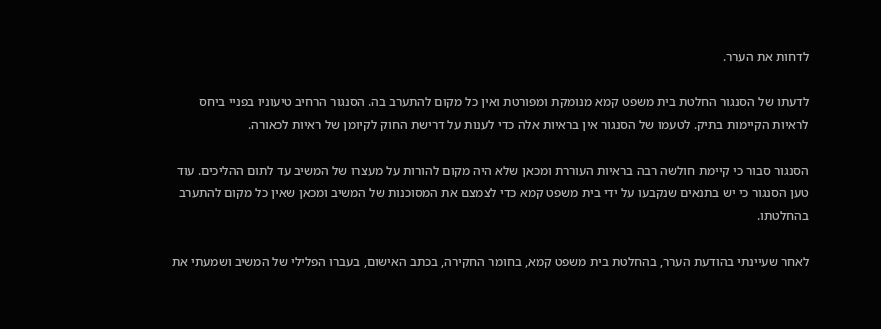לדחות את הערר.

לדעתו של הסנגור החלטת בית משפט קמא מנומקת ומפורטת ואין כל מקום להתערב בה. הסנגור הרחיב טיעוניו בפניי ביחס לראיות הקיימות בתיק. לטעמו של הסנגור אין בראיות אלה כדי לענות על דרישת החוק לקיומן של ראיות לכאורה.

הסנגור סבור כי קיימת חולשה רבה בראיות העוררת ומכאן שלא היה מקום להורות על מעצרו של המשיב עד לתום ההליכים. עוד טען הסנגור כי יש בתנאים שנקבעו על ידי בית משפט קמא כדי לצמצם את המסוכנות של המשיב ומכאן שאין כל מקום להתערב בהחלטתו.

לאחר שעיינתי בהודעת הערר, בהחלטת בית משפט קמא, בחומר החקירה, בכתב האישום, בעברו הפלילי של המשיב ושמעתי את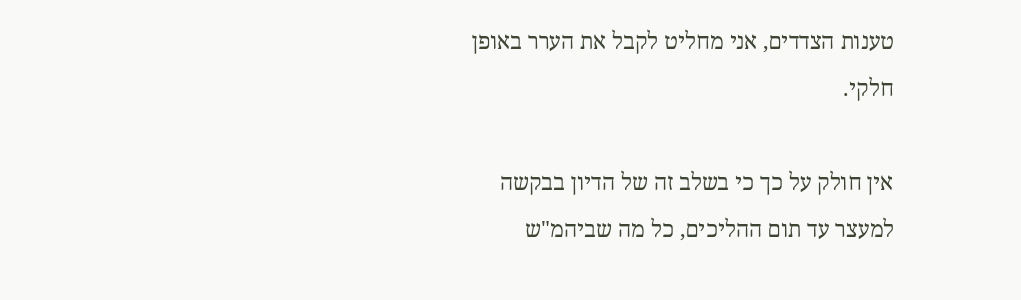טענות הצדדים, אני מחליט לקבל את הערר באופן חלקי.

אין חולק על כך כי בשלב זה של הדיון בבקשה למעצר עד תום ההליכים, כל מה שביהמ"ש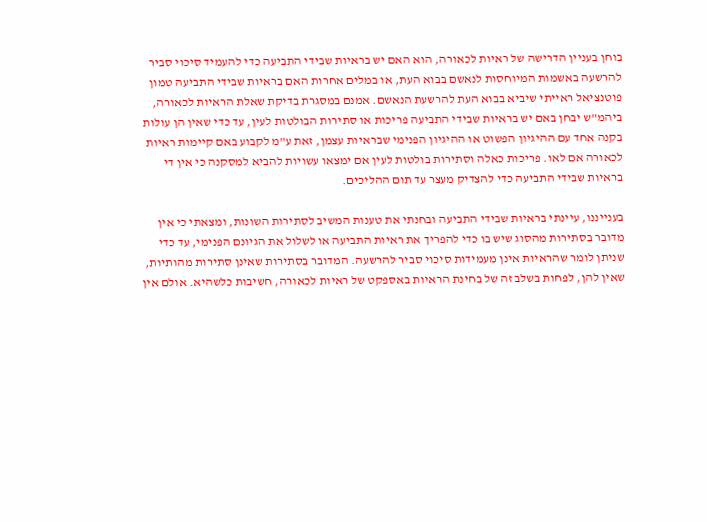בוחן בעניין הדרישה של ראיות לכאורה, הוא האם יש בראיות שבידי התביעה כדי להעמיד סיכוי סביר להרשעה באשמות המיוחסות לנאשם בבוא העת, או במלים אחרות האם בראיות שבידי התביעה טמון פוטנציאל ראייתי שיביא בבוא העת להרשעת הנאשם. אמנם במסגרת בדיקת שאלת הראיות לכאורה, ביהמ"ש יבחן באם יש בראיות שבידי התביעה פריכות או סתירות הבולטות לעין, עד כדי שאין הן עולות בקנה אחד עם ההיגיון הפשוט או ההיגיון הפנימי שבראיות עצמן, זאת ע"מ לקבוע באם קיימות ראיות לכאורה אם לאו. פריכות כאלה וסתירות בולטות לעין אם ימצאו עשויות להביא למסקנה כי אין די בראיות שבידי התביעה כדי להצדיק מעצר עד תום ההליכים.

בענייננו, עיינתי בראיות שבידי התביעה ובחנתי את טענות המשיב לסתירות השונות, ומצאתי כי אין מדובר בסתירות מהסוג שיש בו כדי להפריך את ראיות התביעה או לשלול את הגיונם הפנימי, עד כדי שניתן לומר שהראיות אינן מעמידות סיכוי סביר להרשעה. המדובר בסתירות שאינן סתירות מהותיות, שאין להן, לפחות בשלב זה של בחינת הראיות באספקט של ראיות לכאורה, חשיבות כלשהיא. אולם אין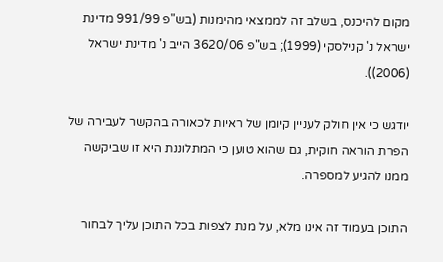מקום להיכנס, בשלב זה לממצאי מהימנות (בש"פ 991/99 מדינת ישראל נ' קנילסקי (1999); בש"פ 3620/06 הייב נ' מדינת ישראל (2006)).

יודגש כי אין חולק לעניין קיומן של ראיות לכאורה בהקשר לעבירה של הפרת הוראה חוקית, גם שהוא טוען כי המתלוננת היא זו שביקשה ממנו להגיע למספרה.

התוכן בעמוד זה אינו מלא, על מנת לצפות בכל התוכן עליך לבחור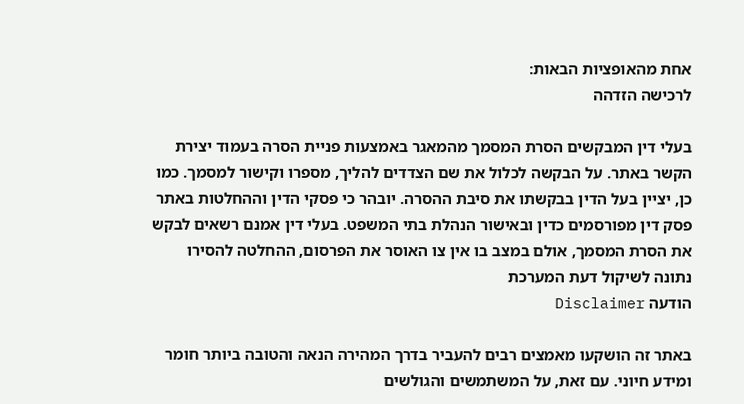אחת מהאופציות הבאות:
לרכישה הזדהה

בעלי דין המבקשים הסרת המסמך מהמאגר באמצעות פניית הסרה בעמוד יצירת הקשר באתר. על הבקשה לכלול את שם הצדדים להליך, מספרו וקישור למסמך. כמו כן, יציין בעל הדין בבקשתו את סיבת ההסרה. יובהר כי פסקי הדין וההחלטות באתר פסק דין מפורסמים כדין ובאישור הנהלת בתי המשפט. בעלי דין אמנם רשאים לבקש את הסרת המסמך, אולם במצב בו אין צו האוסר את הפרסום, ההחלטה להסירו נתונה לשיקול דעת המערכת
הודעה Disclaimer

באתר זה הושקעו מאמצים רבים להעביר בדרך המהירה הנאה והטובה ביותר חומר ומידע חיוני. עם זאת, על המשתמשים והגולשים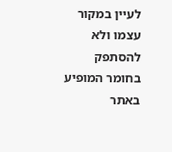לעיין במקור עצמו ולא להסתפק בחומר המופיע באתר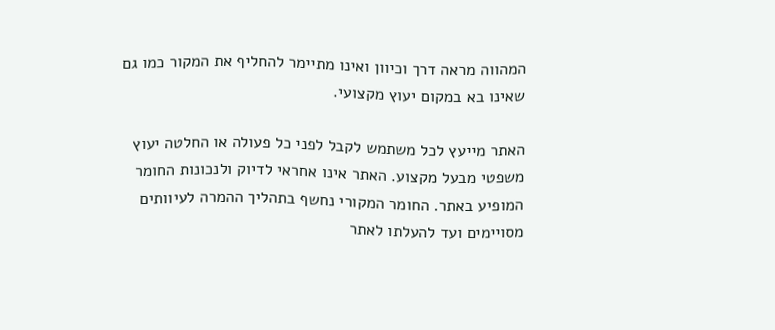המהווה מראה דרך וכיוון ואינו מתיימר להחליף את המקור כמו גם שאינו בא במקום יעוץ מקצועי.

האתר מייעץ לכל משתמש לקבל לפני כל פעולה או החלטה יעוץ משפטי מבעל מקצוע. האתר אינו אחראי לדיוק ולנכונות החומר המופיע באתר. החומר המקורי נחשף בתהליך ההמרה לעיוותים מסויימים ועד להעלתו לאתר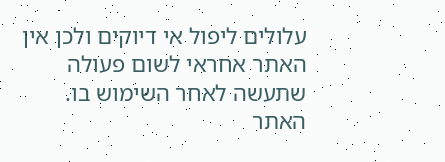עלולים ליפול אי דיוקים ולכן אין האתר אחראי לשום פעולה שתעשה לאחר השימוש בו. האתר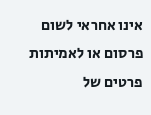אינו אחראי לשום פרסום או לאמיתות פרטים של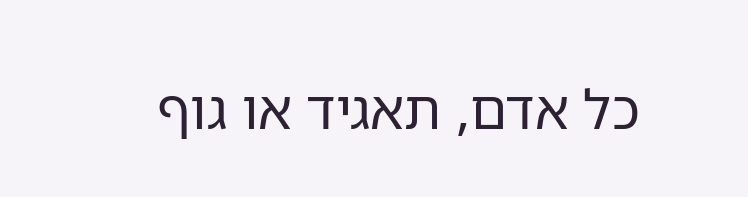כל אדם, תאגיד או גוף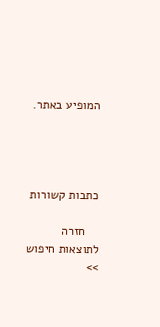המופיע באתר.




כתבות קשורות

    חזרה לתוצאות חיפוש >>